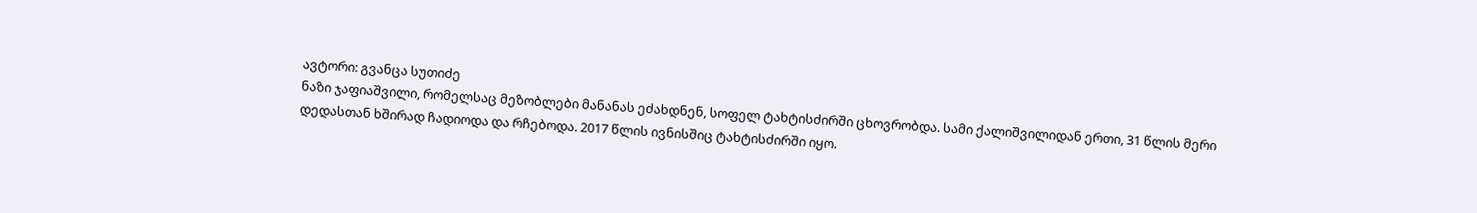ავტორი: გვანცა სუთიძე
ნაზი ჯაფიაშვილი, რომელსაც მეზობლები მანანას ეძახდნენ, სოფელ ტახტისძირში ცხოვრობდა. სამი ქალიშვილიდან ერთი, 31 წლის მერი დედასთან ხშირად ჩადიოდა და რჩებოდა. 2017 წლის ივნისშიც ტახტისძირში იყო.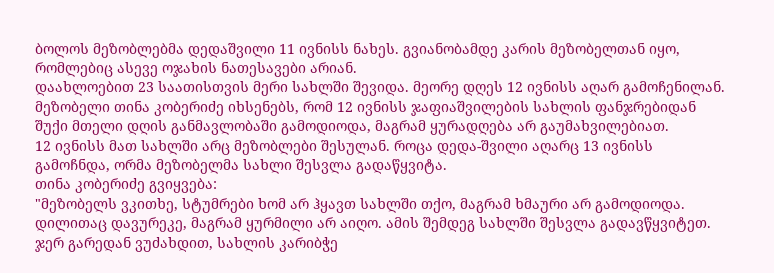ბოლოს მეზობლებმა დედაშვილი 11 ივნისს ნახეს. გვიანობამდე კარის მეზობელთან იყო, რომლებიც ასევე ოჯახის ნათესავები არიან.
დაახლოებით 23 საათისთვის მერი სახლში შევიდა. მეორე დღეს 12 ივნისს აღარ გამოჩენილან.
მეზობელი თინა კობერიძე იხსენებს, რომ 12 ივნისს ჯაფიაშვილების სახლის ფანჯრებიდან შუქი მთელი დღის განმავლობაში გამოდიოდა, მაგრამ ყურადღება არ გაუმახვილებიათ.
12 ივნისს მათ სახლში არც მეზობლები შესულან. როცა დედა-შვილი აღარც 13 ივნისს გამოჩნდა, ორმა მეზობელმა სახლი შესვლა გადაწყვიტა.
თინა კობერიძე გვიყვება:
"მეზობელს ვკითხე, სტუმრები ხომ არ ჰყავთ სახლში თქო, მაგრამ ხმაური არ გამოდიოდა. დილითაც დავურეკე, მაგრამ ყურმილი არ აიღო. ამის შემდეგ სახლში შესვლა გადავწყვიტეთ. ჯერ გარედან ვუძახდით, სახლის კარიბჭე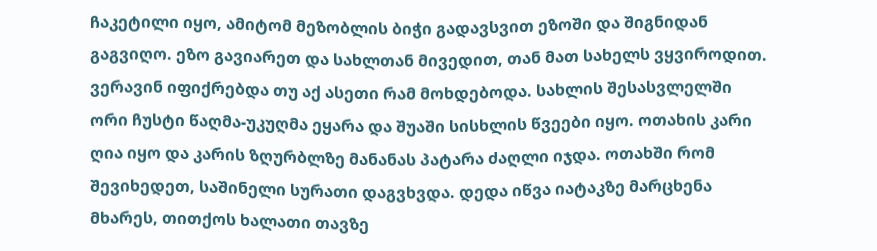ჩაკეტილი იყო, ამიტომ მეზობლის ბიჭი გადავსვით ეზოში და შიგნიდან გაგვიღო. ეზო გავიარეთ და სახლთან მივედით, თან მათ სახელს ვყვიროდით. ვერავინ იფიქრებდა თუ აქ ასეთი რამ მოხდებოდა. სახლის შესასვლელში ორი ჩუსტი წაღმა-უკუღმა ეყარა და შუაში სისხლის წვეები იყო. ოთახის კარი ღია იყო და კარის ზღურბლზე მანანას პატარა ძაღლი იჯდა. ოთახში რომ შევიხედეთ, საშინელი სურათი დაგვხვდა. დედა იწვა იატაკზე მარცხენა მხარეს, თითქოს ხალათი თავზე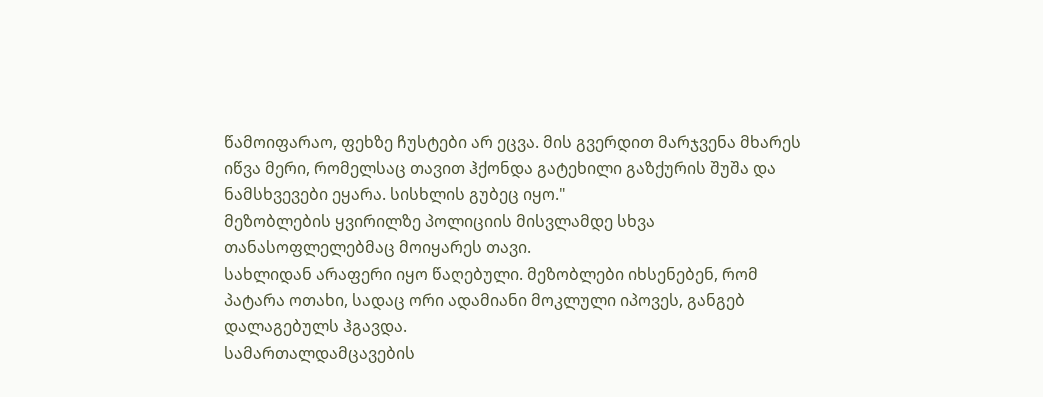წამოიფარაო, ფეხზე ჩუსტები არ ეცვა. მის გვერდით მარჯვენა მხარეს იწვა მერი, რომელსაც თავით ჰქონდა გატეხილი გაზქურის შუშა და ნამსხვევები ეყარა. სისხლის გუბეც იყო."
მეზობლების ყვირილზე პოლიციის მისვლამდე სხვა თანასოფლელებმაც მოიყარეს თავი.
სახლიდან არაფერი იყო წაღებული. მეზობლები იხსენებენ, რომ პატარა ოთახი, სადაც ორი ადამიანი მოკლული იპოვეს, განგებ დალაგებულს ჰგავდა.
სამართალდამცავების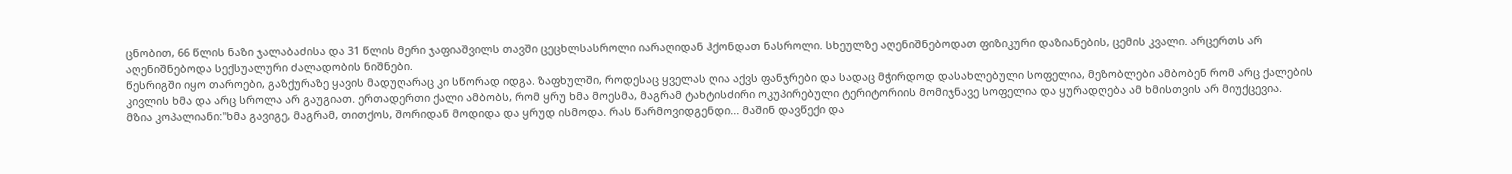ცნობით, 66 წლის ნაზი ჯალაბაძისა და 31 წლის მერი ჯაფიაშვილს თავში ცეცხლსასროლი იარაღიდან ჰქონდათ ნასროლი. სხეულზე აღენიშნებოდათ ფიზიკური დაზიანების, ცემის კვალი. არცერთს არ აღენიშნებოდა სექსუალური ძალადობის ნიშნები.
წესრიგში იყო თაროები, გაზქურაზე ყავის მადუღარაც კი სწორად იდგა. ზაფხულში, როდესაც ყველას ღია აქვს ფანჯრები და სადაც მჭირდოდ დასახლებული სოფელია, მეზობლები ამბობენ რომ არც ქალების კივლის ხმა და არც სროლა არ გაუგიათ. ერთადერთი ქალი ამბობს, რომ ყრუ ხმა მოესმა, მაგრამ ტახტისძირი ოკუპირებული ტერიტორიის მომიჯნავე სოფელია და ყურადღება ამ ხმისთვის არ მიუქცევია.
მზია კოპალიანი:"ხმა გავიგე, მაგრამ, თითქოს, შორიდან მოდიდა და ყრუდ ისმოდა. რას წარმოვიდგენდი... მაშინ დავწექი და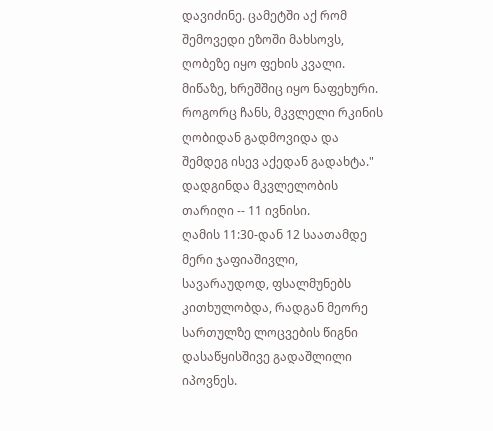დავიძინე. ცამეტში აქ რომ შემოვედი ეზოში მახსოვს, ღობეზე იყო ფეხის კვალი. მიწაზე, ხრეშშიც იყო ნაფეხური. როგორც ჩანს, მკვლელი რკინის ღობიდან გადმოვიდა და შემდეგ ისევ აქედან გადახტა."
დადგინდა მკვლელობის თარიღი -- 11 ივნისი.
ღამის 11:30-დან 12 საათამდე მერი ჯაფიაშივლი, სავარაუდოდ, ფსალმუნებს კითხულობდა, რადგან მეორე სართულზე ლოცვების წიგნი დასაწყისშივე გადაშლილი იპოვნეს.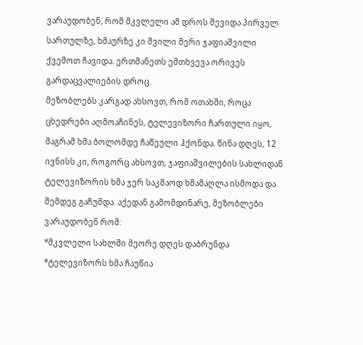ვარაუდობენ, რომ მკვლელი ამ დროს შევიდა პირველ სართულზე, ხმაურზე კი შვილი მერი ჯაფიაშვილი ქვემოთ ჩავიდა. ერთმანეთს ემთხვევა ორივეს გარდაცვალიების დროც.
მეზობლებს კარგად ახსოვთ, რომ ოთახში, როცა ცხედრები აღმოაჩინეს, ტელევიზორი ჩართული იყო, მაგრამ ხმა ბოლომდე ჩაწეული ჰქონდა. წინა დღეს, 12 ივნისს კი, როგორც ახსოვთ, ჯაფიაშვილების სახლიდან ტელევიზორის ხმა ჯერ საკმაოდ ხმამაღლა ისმოდა და შემდეგ გაჩუმდა. აქედან გამომდინარე, მეზობლები ვარაუდობენ რომ:
*მკვლელი სახლში მეორე დღეს დაბრუნდა
*ტელევიზორს ხმა ჩაუწია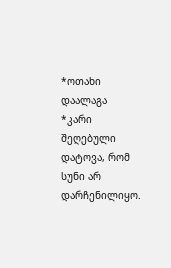*ოთახი დაალაგა
*კარი შეღებული დატოვა, რომ სუნი არ დარჩენილიყო.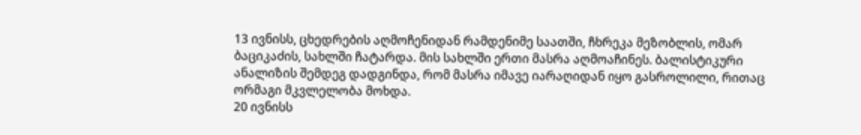13 ივნისს, ცხედრების აღმოჩენიდან რამდენიმე საათში, ჩხრეკა მეზობლის, ომარ ბაციკაძის, სახლში ჩატარდა. მის სახლში ერთი მასრა აღმოაჩინეს. ბალისტიკური ანალიზის შემდეგ დადგინდა, რომ მასრა იმავე იარაღიდან იყო გასროლილი, რითაც ორმაგი მკვლელობა მოხდა.
20 ივნისს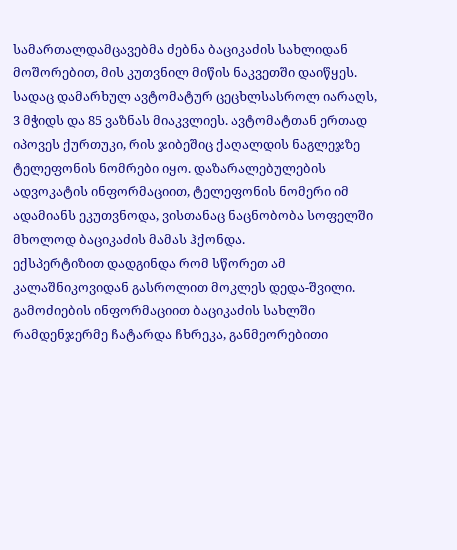სამართალდამცავებმა ძებნა ბაციკაძის სახლიდან მოშორებით, მის კუთვნილ მიწის ნაკვეთში დაიწყეს. სადაც დამარხულ ავტომატურ ცეცხლსასროლ იარაღს, 3 მჭიდს და 85 ვაზნას მიაკვლიეს. ავტომატთან ერთად იპოვეს ქურთუკი, რის ჯიბეშიც ქაღალდის ნაგლეჯზე ტელეფონის ნომრები იყო. დაზარალებულების ადვოკატის ინფორმაციით, ტელეფონის ნომერი იმ ადამიანს ეკუთვნოდა, ვისთანაც ნაცნობობა სოფელში მხოლოდ ბაციკაძის მამას ჰქონდა.
ექსპერტიზით დადგინდა რომ სწორეთ ამ კალაშნიკოვიდან გასროლით მოკლეს დედა-შვილი. გამოძიების ინფორმაციით ბაციკაძის სახლში რამდენჯერმე ჩატარდა ჩხრეკა, განმეორებითი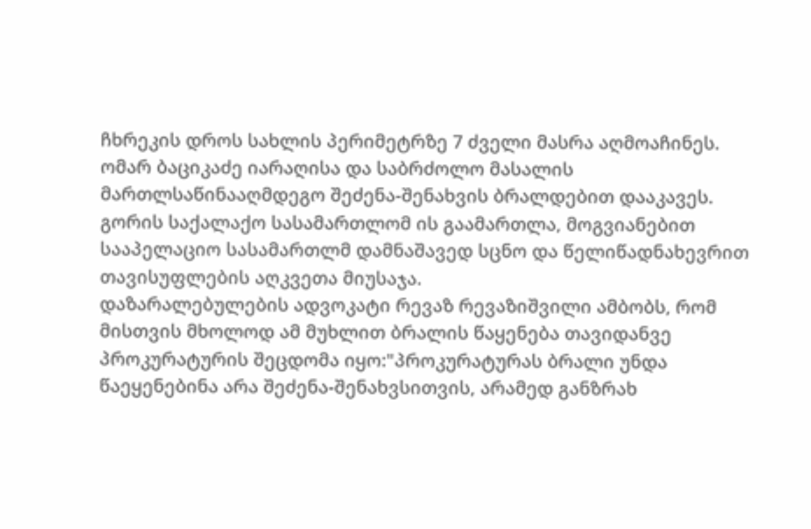ჩხრეკის დროს სახლის პერიმეტრზე 7 ძველი მასრა აღმოაჩინეს.
ომარ ბაციკაძე იარაღისა და საბრძოლო მასალის მართლსაწინააღმდეგო შეძენა-შენახვის ბრალდებით დააკავეს.
გორის საქალაქო სასამართლომ ის გაამართლა, მოგვიანებით სააპელაციო სასამართლმ დამნაშავედ სცნო და წელიწადნახევრით თავისუფლების აღკვეთა მიუსაჯა.
დაზარალებულების ადვოკატი რევაზ რევაზიშვილი ამბობს, რომ მისთვის მხოლოდ ამ მუხლით ბრალის წაყენება თავიდანვე პროკურატურის შეცდომა იყო:"პროკურატურას ბრალი უნდა წაეყენებინა არა შეძენა-შენახვსითვის, არამედ განზრახ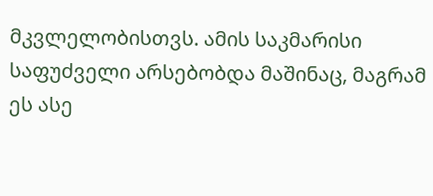მკვლელობისთვს. ამის საკმარისი საფუძველი არსებობდა მაშინაც, მაგრამ ეს ასე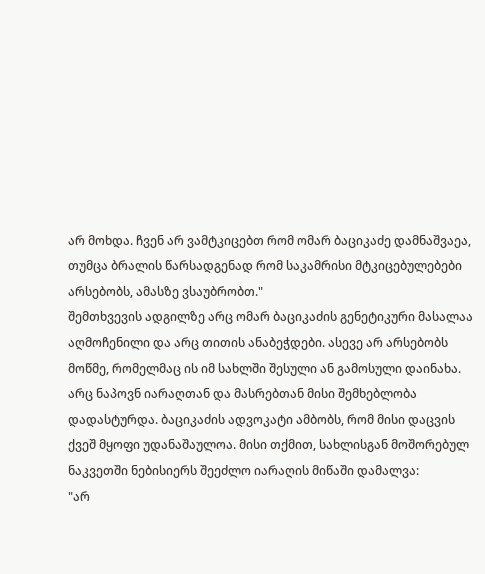არ მოხდა. ჩვენ არ ვამტკიცებთ რომ ომარ ბაციკაძე დამნაშვაეა, თუმცა ბრალის წარსადგენად რომ საკამრისი მტკიცებულებები არსებობს, ამასზე ვსაუბრობთ."
შემთხვევის ადგილზე არც ომარ ბაციკაძის გენეტიკური მასალაა აღმოჩენილი და არც თითის ანაბეჭდები. ასევე არ არსებობს მოწმე, რომელმაც ის იმ სახლში შესული ან გამოსული დაინახა. არც ნაპოვნ იარაღთან და მასრებთან მისი შემხებლობა დადასტურდა. ბაციკაძის ადვოკატი ამბობს, რომ მისი დაცვის ქვეშ მყოფი უდანაშაულოა. მისი თქმით, სახლისგან მოშორებულ ნაკვეთში ნებისიერს შეეძლო იარაღის მიწაში დამალვა:
"არ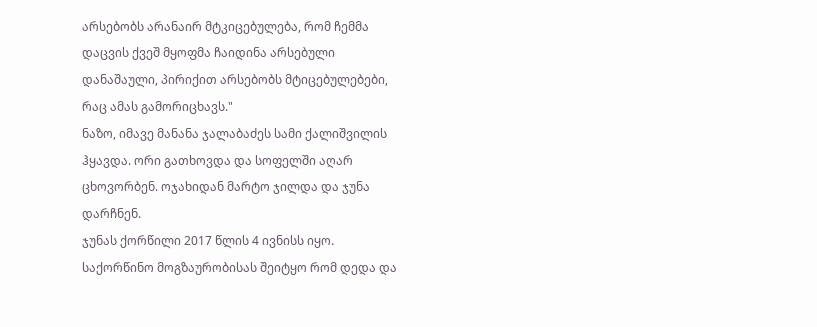არსებობს არანაირ მტკიცებულება, რომ ჩემმა დაცვის ქვეშ მყოფმა ჩაიდინა არსებული დანაშაული, პირიქით არსებობს მტიცებულებები, რაც ამას გამორიცხავს."
ნაზო, იმავე მანანა ჯალაბაძეს სამი ქალიშვილის ჰყავდა. ორი გათხოვდა და სოფელში აღარ ცხოვორბენ. ოჯახიდან მარტო ჯილდა და ჯუნა დარჩნენ.
ჯუნას ქორწილი 2017 წლის 4 ივნისს იყო.
საქორწინო მოგზაურობისას შეიტყო რომ დედა და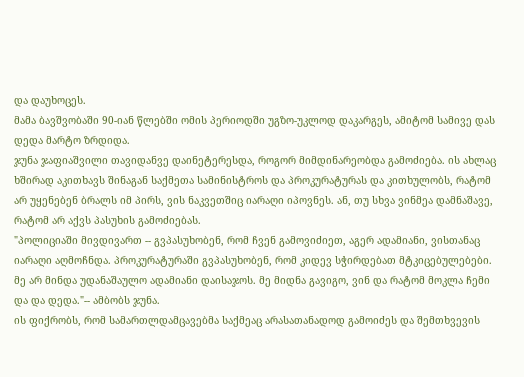და დაუხოცეს.
მამა ბავშვობაში 90-იან წლებში ომის პერიოდში უგზო-უკლოდ დაკარგეს, ამიტომ სამივე დას დედა მარტო ზრდიდა.
ჯუნა ჯაფიაშვილი თავიდანვე დაინეტერესდა, როგორ მიმდინარეობდა გამოძიება. ის ახლაც ხშირად აკითხავს შინაგან საქმეთა სამინისტროს და პროკურატურას და კითხულობს, რატომ არ უყენებენ ბრალს იმ პირს, ვის ნაკვეთშიც იარაღი იპოვნეს. ან, თუ სხვა ვინმეა დამნაშავე, რატომ არ აქვს პასუხის გამოძიებას.
"პოლიციაში მივდივართ -- გვპასუხობენ, რომ ჩვენ გამოვიძიეთ, აგერ ადამიანი, ვისთანაც იარაღი აღმოჩნდა. პროკურატურაში გვპასუხობენ, რომ კიდევ სჭირდებათ მტკიცებულებები. მე არ მინდა უდანაშაულო ადამიანი დაისაჯოს. მე მიდნა გავიგო, ვინ და რატომ მოკლა ჩემი და და დედა."-- ამბობს ჯუნა.
ის ფიქრობს, რომ სამართლდამცავებმა საქმეაც არასათანადოდ გამოიძეს და შემთხვევის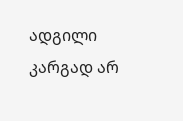ადგილი კარგად არ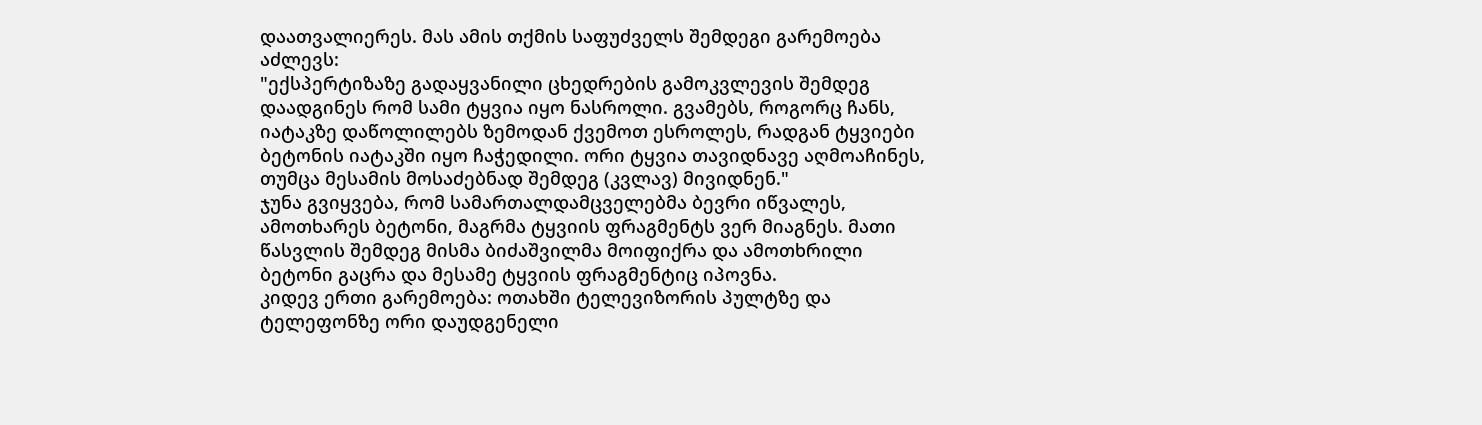დაათვალიერეს. მას ამის თქმის საფუძველს შემდეგი გარემოება აძლევს:
"ექსპერტიზაზე გადაყვანილი ცხედრების გამოკვლევის შემდეგ დაადგინეს რომ სამი ტყვია იყო ნასროლი. გვამებს, როგორც ჩანს, იატაკზე დაწოლილებს ზემოდან ქვემოთ ესროლეს, რადგან ტყვიები ბეტონის იატაკში იყო ჩაჭედილი. ორი ტყვია თავიდნავე აღმოაჩინეს, თუმცა მესამის მოსაძებნად შემდეგ (კვლავ) მივიდნენ."
ჯუნა გვიყვება, რომ სამართალდამცველებმა ბევრი იწვალეს, ამოთხარეს ბეტონი, მაგრმა ტყვიის ფრაგმენტს ვერ მიაგნეს. მათი წასვლის შემდეგ მისმა ბიძაშვილმა მოიფიქრა და ამოთხრილი ბეტონი გაცრა და მესამე ტყვიის ფრაგმენტიც იპოვნა.
კიდევ ერთი გარემოება: ოთახში ტელევიზორის პულტზე და ტელეფონზე ორი დაუდგენელი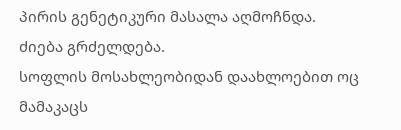პირის გენეტიკური მასალა აღმოჩნდა.
ძიება გრძელდება.
სოფლის მოსახლეობიდან დაახლოებით ოც მამაკაცს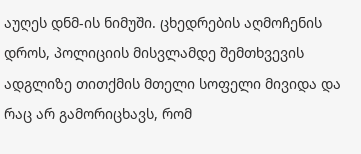აუღეს დნმ-ის ნიმუში. ცხედრების აღმოჩენის დროს, პოლიციის მისვლამდე შემთხვევის ადგლიზე თითქმის მთელი სოფელი მივიდა და რაც არ გამორიცხავს, რომ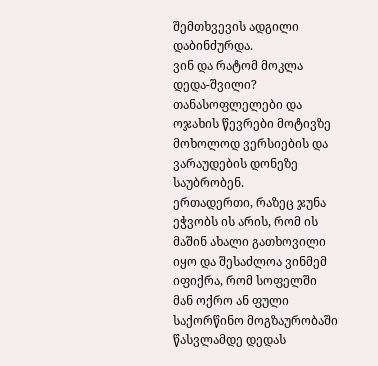შემთხვევის ადგილი დაბინძურდა.
ვინ და რატომ მოკლა დედა-შვილი? თანასოფლელები და ოჯახის წევრები მოტივზე მოხოლოდ ვერსიების და ვარაუდების დონეზე საუბრობენ.
ერთადერთი, რაზეც ჯუნა ეჭვობს ის არის, რომ ის მაშინ ახალი გათხოვილი იყო და შესაძლოა ვინმემ იფიქრა, რომ სოფელში მან ოქრო ან ფული საქორწინო მოგზაურობაში წასვლამდე დედას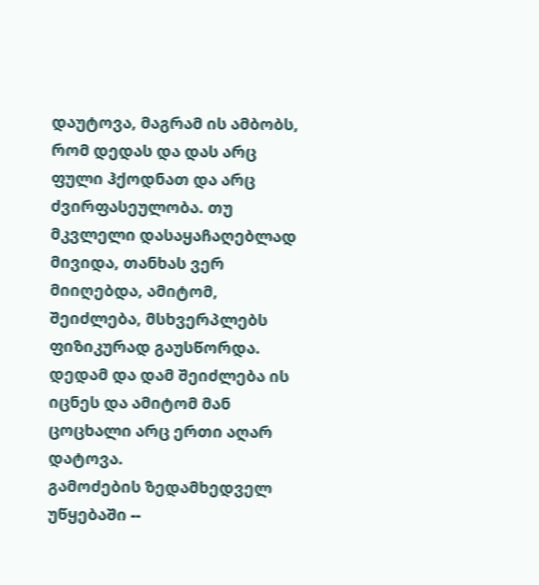დაუტოვა, მაგრამ ის ამბობს, რომ დედას და დას არც ფული ჰქოდნათ და არც ძვირფასეულობა. თუ მკვლელი დასაყაჩაღებლად მივიდა, თანხას ვერ მიიღებდა, ამიტომ, შეიძლება, მსხვერპლებს ფიზიკურად გაუსწორდა. დედამ და დამ შეიძლება ის იცნეს და ამიტომ მან ცოცხალი არც ერთი აღარ დატოვა.
გამოძების ზედამხედველ უწყებაში --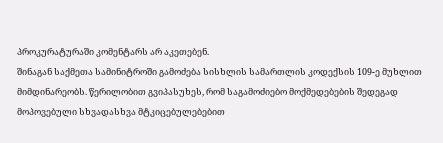პროკურატურაში კომენტარს არ აკეთებენ.
შინაგან საქმეთა სამინიტროში გამოძება სისხლის სამართლის კოდექსის 109-ე მუხლით მიმდინარეობს. წერილობით გვიპასუხეს, რომ საგამოძიებო მოქმედებების შედეგად მოპოვებული სხვადასხვა მტკიცებულებებით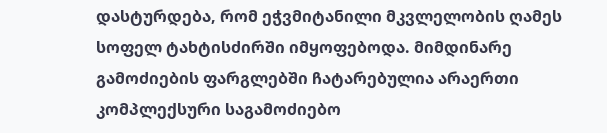დასტურდება, რომ ეჭვმიტანილი მკვლელობის ღამეს სოფელ ტახტისძირში იმყოფებოდა. მიმდინარე გამოძიების ფარგლებში ჩატარებულია არაერთი კომპლექსური საგამოძიებო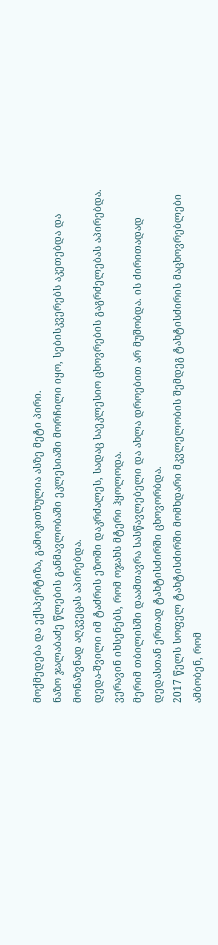მოქმედება და ექსპერტიზა, გამოკითხულია ასზე მეტი პირი.
ნაზო ჯალაბაძე წლების განმავლობაში ეკლესიაში მორჩილი იყო, სებისკვერებს აკეთებდა და მონაზვნად აღკვეცას აპირებდა.
დედა-შვილი იმ ტაძრის ეზოში დაკრძალეს, სადაც საეკლესიო ცხოვრების გაგრძელებას აპირებდა.
ვერავინ იხსენებს, რომ ოჯახს მტერი ჰყოლოდა.
მერიმ თბილისში დაამთავრა სასწავლებელი და ახლა დროებით არ მუშობდა. ის ძირითადად დედასთან ერთად ტახტისძირში ცხოვორბდა.
2017 წელს სოფელ ტახტისძირში მომხდარი მკვლელობის შემდეგ ტახტისძირის მაცხოვრებლები ამბობენ, რომ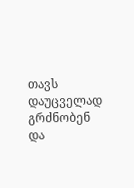თავს დაუცველად გრძნობენ და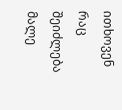ითხოვენ რაც შეიძლება მალე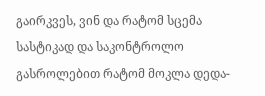გაირკვეს, ვინ და რატომ სცემა სასტიკად და საკონტროლო გასროლებით რატომ მოკლა დედა-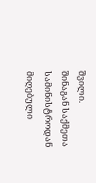შვილი.
შინაგან საქმეთა სამინისტროდან მიღებული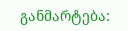განმარტება: